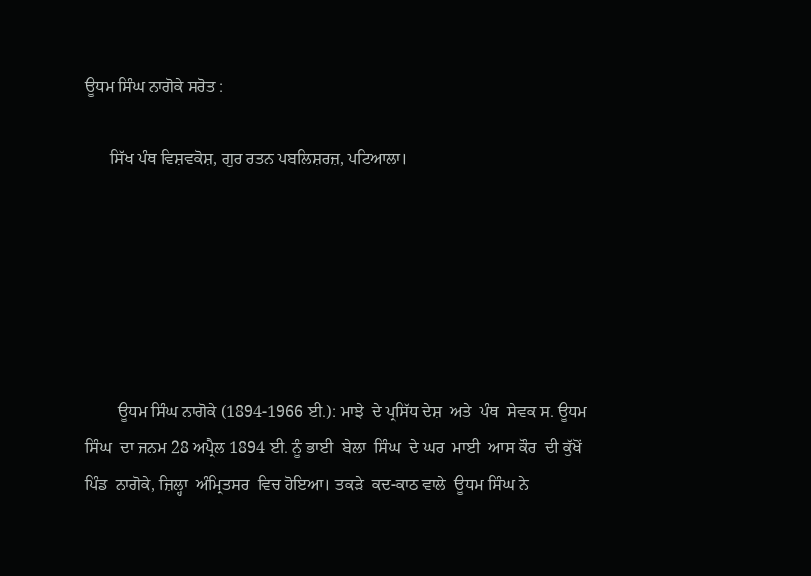ਊਧਮ ਸਿੰਘ ਨਾਗੋਕੇ ਸਰੋਤ :

      ਸਿੱਖ ਪੰਥ ਵਿਸ਼ਵਕੋਸ਼, ਗੁਰ ਰਤਨ ਪਬਲਿਸ਼ਰਜ਼, ਪਟਿਆਲਾ।






        ਊਧਮ ਸਿੰਘ ਨਾਗੋਕੇ (1894-1966 ਈ.): ਮਾਝੇ  ਦੇ ਪ੍ਰਸਿੱਧ ਦੇਸ਼  ਅਤੇ  ਪੰਥ  ਸੇਵਕ ਸ. ਊਧਮ ਸਿੰਘ  ਦਾ ਜਨਮ 28 ਅਪ੍ਰੈਲ 1894 ਈ. ਨੂੰ ਭਾਈ  ਬੇਲਾ  ਸਿੰਘ  ਦੇ ਘਰ  ਮਾਈ  ਆਸ ਕੌਰ  ਦੀ ਕੁੱਖੋਂ  ਪਿੰਡ  ਨਾਗੋਕੇ, ਜ਼ਿਲ੍ਹਾ  ਅੰਮ੍ਰਿਤਸਰ  ਵਿਚ ਹੋਇਆ। ਤਕੜੇ  ਕਦ-ਕਾਠ ਵਾਲੇ  ਊਧਮ ਸਿੰਘ ਨੇ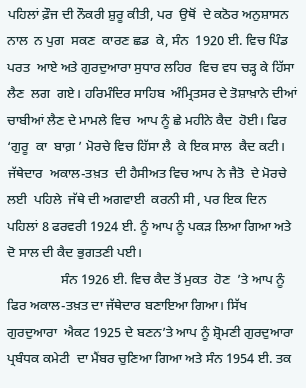ਪਹਿਲਾਂ ਫ਼ੌਜ ਦੀ ਨੌਕਰੀ ਸ਼ੁਰੂ ਕੀਤੀ, ਪਰ  ਉਥੋਂ  ਦੇ ਕਠੋਰ ਅਨੁਸ਼ਾਸਨ ਨਾਲ  ਨ ਪੁਗ  ਸਕਣ  ਕਾਰਣ ਛਡ  ਕੇ, ਸੰਨ  1920 ਈ. ਵਿਚ ਪਿੰਡ ਪਰਤ  ਆਏ ਅਤੇ ਗੁਰਦੁਆਰਾ ਸੁਧਾਰ ਲਹਿਰ  ਵਿਚ ਵਧ ਚੜ੍ਹ ਕੇ ਹਿੱਸਾ  ਲੈਣ  ਲਗ  ਗਏ। ਹਰਿਮੰਦਿਰ ਸਾਹਿਬ  ਅੰਮ੍ਰਿਤਸਰ ਦੇ ਤੋਸ਼ਾਖ਼ਾਨੇ ਦੀਆਂ ਚਾਬੀਆਂ ਲੈਣ ਦੇ ਮਾਮਲੇ ਵਿਚ  ਆਪ ਨੂੰ ਛੇ ਮਹੀਨੇ ਕੈਦ  ਹੋਈ। ਫਿਰ ‘ਗੁਰੂ  ਕਾ  ਬਾਗ਼ ’ ਮੋਰਚੇ ਵਿਚ ਹਿੱਸਾ ਲੈ  ਕੇ ਇਕ ਸਾਲ  ਕੈਦ ਕਟੀ।  ਜੱਥੇਦਾਰ  ਅਕਾਲ-ਤਖ਼ਤ  ਦੀ ਹੈਸੀਅਤ ਵਿਚ ਆਪ ਨੇ ਜੈਤੋ  ਦੇ ਮੋਰਚੇ ਲਈ  ਪਹਿਲੇ  ਜੱਥੇ ਦੀ ਅਗਵਾਈ  ਕਰਨੀ ਸੀ , ਪਰ ਇਕ ਦਿਨ  ਪਹਿਲਾਂ 8 ਫਰਵਰੀ 1924 ਈ. ਨੂੰ ਆਪ ਨੂੰ ਪਕੜ ਲਿਆ ਗਿਆ ਅਤੇ ਦੋ ਸਾਲ ਦੀ ਕੈਦ ਭੁਗਤਣੀ ਪਈ।
                ਸੰਨ 1926 ਈ. ਵਿਚ ਕੈਦ ਤੋਂ ਮੁਕਤ  ਹੋਣ  ’ਤੇ ਆਪ ਨੂੰ ਫਿਰ ਅਕਾਲ-ਤਖ਼ਤ ਦਾ ਜੱਥੇਦਾਰ ਬਣਾਇਆ ਗਿਆ। ਸਿੱਖ  ਗੁਰਦੁਆਰਾ  ਐਕਟ 1925 ਦੇ ਬਣਨ’ਤੇ ਆਪ ਨੂੰ ਸ਼੍ਰੋਮਣੀ ਗੁਰਦੁਆਰਾ ਪ੍ਰਬੰਧਕ ਕਮੇਟੀ  ਦਾ ਮੈਂਬਰ ਚੁਣਿਆ ਗਿਆ ਅਤੇ ਸੰਨ 1954 ਈ. ਤਕ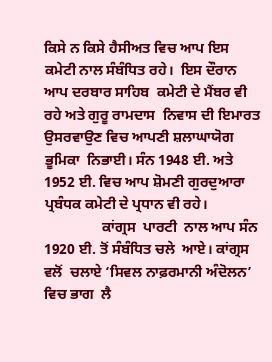ਕਿਸੇ ਨ ਕਿਸੇ ਹੈਸੀਅਤ ਵਿਚ ਆਪ ਇਸ ਕਮੇਟੀ ਨਾਲ ਸੰਬੰਧਿਤ ਰਹੇ।  ਇਸ ਦੌਰਾਨ ਆਪ ਦਰਬਾਰ ਸਾਹਿਬ  ਕਮੇਟੀ ਦੇ ਮੈਂਬਰ ਵੀ ਰਹੇ ਅਤੇ ਗੁਰੂ ਰਾਮਦਾਸ  ਨਿਵਾਸ ਦੀ ਇਮਾਰਤ ਉਸਰਵਾਉਣ ਵਿਚ ਆਪਣੀ ਸ਼ਲਾਘਾਯੋਗ ਭੂਮਿਕਾ  ਨਿਭਾਈ। ਸੰਨ 1948 ਈ. ਅਤੇ 1952 ਈ. ਵਿਚ ਆਪ ਸ਼ੋਮਣੀ ਗੁਰਦੁਆਰਾ ਪ੍ਰਬੰਧਕ ਕਮੇਟੀ ਦੇ ਪ੍ਰਧਾਨ ਵੀ ਰਹੇ।
                ਕਾਂਗ੍ਰਸ  ਪਾਰਟੀ  ਨਾਲ ਆਪ ਸੰਨ 1920 ਈ. ਤੋਂ ਸੰਬੰਧਿਤ ਚਲੇ  ਆਏ। ਕਾਂਗ੍ਰਸ ਵਲੋਂ  ਚਲਾਏ ‘ਸਿਵਲ ਨਾਫ਼ਰਮਾਨੀ ਅੰਦੋਲਨ’ ਵਿਚ ਭਾਗ  ਲੈ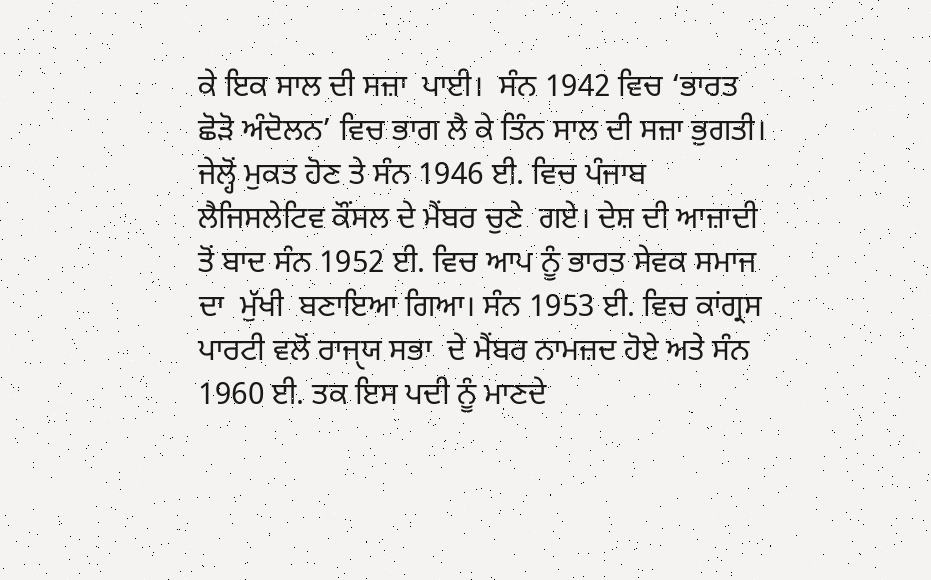ਕੇ ਇਕ ਸਾਲ ਦੀ ਸਜ਼ਾ  ਪਾਈ।  ਸੰਨ 1942 ਵਿਚ ‘ਭਾਰਤ ਛੋੜੋ ਅੰਦੋਲਨ’ ਵਿਚ ਭਾਗ ਲੈ ਕੇ ਤਿੰਨ ਸਾਲ ਦੀ ਸਜ਼ਾ ਭੁਗਤੀ।  ਜੇਲ੍ਹੋਂ ਮੁਕਤ ਹੋਣ ਤੇ ਸੰਨ 1946 ਈ. ਵਿਚ ਪੰਜਾਬ  ਲੈਜਿਸਲੇਟਿਵ ਕੌਂਸਲ ਦੇ ਮੈਂਬਰ ਚੁਣੇ  ਗਏ। ਦੇਸ਼ ਦੀ ਆਜ਼ਾਦੀ ਤੋਂ ਬਾਦ ਸੰਨ 1952 ਈ. ਵਿਚ ਆਪ ਨੂੰ ਭਾਰਤ ਸੇਵਕ ਸਮਾਜ ਦਾ  ਮੁੱਖੀ  ਬਣਾਇਆ ਗਿਆ। ਸੰਨ 1953 ਈ. ਵਿਚ ਕਾਂਗ੍ਰਸ ਪਾਰਟੀ ਵਲੋਂ ਰਾਜੑਯ ਸਭਾ  ਦੇ ਮੈਂਬਰ ਨਾਮਜ਼ਦ ਹੋਏ ਅਤੇ ਸੰਨ 1960 ਈ. ਤਕ ਇਸ ਪਦੀ ਨੂੰ ਮਾਣਦੇ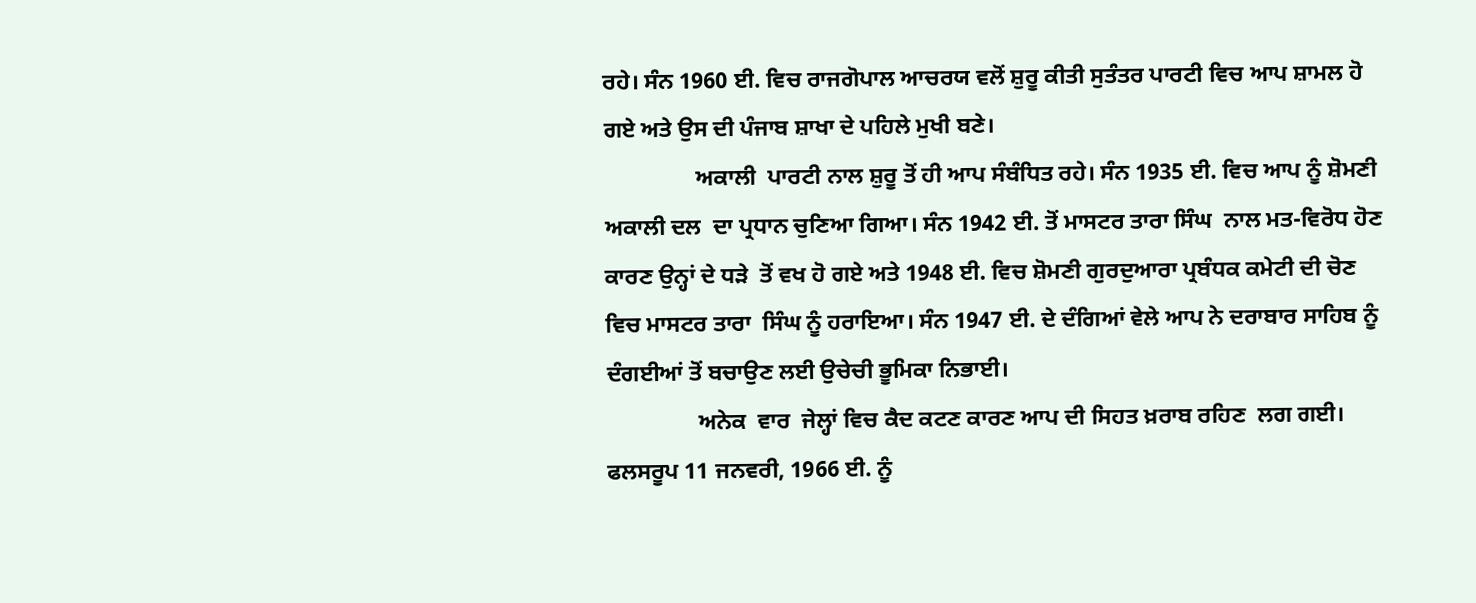ਰਹੇ। ਸੰਨ 1960 ਈ. ਵਿਚ ਰਾਜਗੋਪਾਲ ਆਚਰਯ ਵਲੋਂ ਸ਼ੁਰੂ ਕੀਤੀ ਸੁਤੰਤਰ ਪਾਰਟੀ ਵਿਚ ਆਪ ਸ਼ਾਮਲ ਹੋ ਗਏ ਅਤੇ ਉਸ ਦੀ ਪੰਜਾਬ ਸ਼ਾਖਾ ਦੇ ਪਹਿਲੇ ਮੁਖੀ ਬਣੇ।
                ਅਕਾਲੀ  ਪਾਰਟੀ ਨਾਲ ਸ਼ੁਰੂ ਤੋਂ ਹੀ ਆਪ ਸੰਬੰਧਿਤ ਰਹੇ। ਸੰਨ 1935 ਈ. ਵਿਚ ਆਪ ਨੂੰ ਸ਼ੋਮਣੀ ਅਕਾਲੀ ਦਲ  ਦਾ ਪ੍ਰਧਾਨ ਚੁਣਿਆ ਗਿਆ। ਸੰਨ 1942 ਈ. ਤੋਂ ਮਾਸਟਰ ਤਾਰਾ ਸਿੰਘ  ਨਾਲ ਮਤ-ਵਿਰੋਧ ਹੋਣ ਕਾਰਣ ਉਨ੍ਹਾਂ ਦੇ ਧੜੇ  ਤੋਂ ਵਖ ਹੋ ਗਏ ਅਤੇ 1948 ਈ. ਵਿਚ ਸ਼ੋਮਣੀ ਗੁਰਦੁਆਰਾ ਪ੍ਰਬੰਧਕ ਕਮੇਟੀ ਦੀ ਚੋਣ ਵਿਚ ਮਾਸਟਰ ਤਾਰਾ  ਸਿੰਘ ਨੂੰ ਹਰਾਇਆ। ਸੰਨ 1947 ਈ. ਦੇ ਦੰਗਿਆਂ ਵੇਲੇ ਆਪ ਨੇ ਦਰਾਬਾਰ ਸਾਹਿਬ ਨੂੰ ਦੰਗਈਆਂ ਤੋਂ ਬਚਾਉਣ ਲਈ ਉਚੇਚੀ ਭੂਮਿਕਾ ਨਿਭਾਈ।
                ਅਨੇਕ  ਵਾਰ  ਜੇਲ੍ਹਾਂ ਵਿਚ ਕੈਦ ਕਟਣ ਕਾਰਣ ਆਪ ਦੀ ਸਿਹਤ ਖ਼ਰਾਬ ਰਹਿਣ  ਲਗ ਗਈ।  ਫਲਸਰੂਪ 11 ਜਨਵਰੀ, 1966 ਈ. ਨੂੰ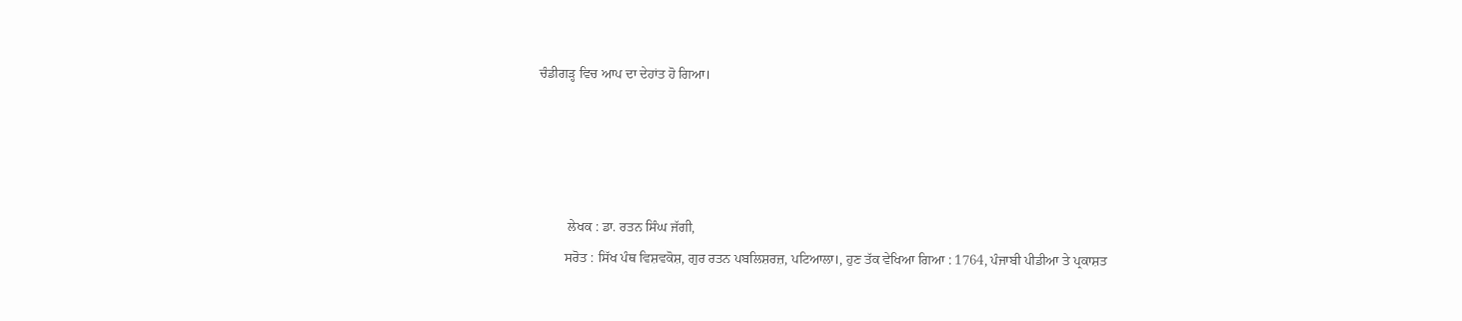ਚੰਡੀਗੜ੍ਹ ਵਿਚ ਆਪ ਦਾ ਦੇਹਾਂਤ ਹੋ ਗਿਆ।




         ਲੇਖਕ : ਡਾ. ਰਤਨ ਸਿੰਘ ਜੱਗੀ,
        ਸਰੋਤ : ਸਿੱਖ ਪੰਥ ਵਿਸ਼ਵਕੋਸ਼, ਗੁਰ ਰਤਨ ਪਬਲਿਸ਼ਰਜ਼, ਪਟਿਆਲਾ।, ਹੁਣ ਤੱਕ ਵੇਖਿਆ ਗਿਆ : 1764, ਪੰਜਾਬੀ ਪੀਡੀਆ ਤੇ ਪ੍ਰਕਾਸ਼ਤ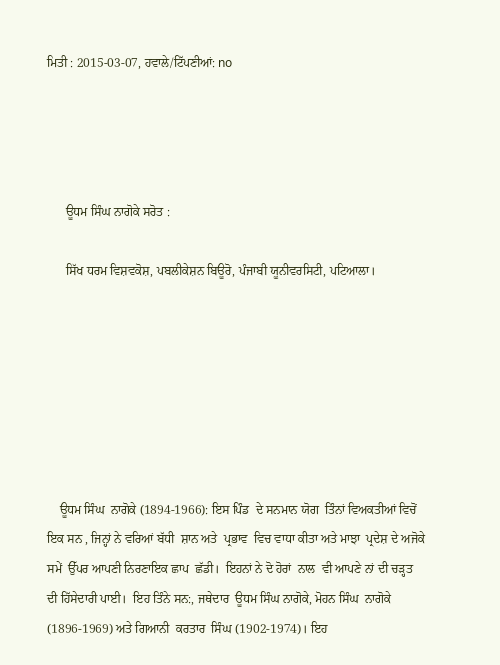ਮਿਤੀ : 2015-03-07, ਹਵਾਲੇ/ਟਿੱਪਣੀਆਂ: no




      ਊਧਮ ਸਿੰਘ ਨਾਗੋਕੇ ਸਰੋਤ :

      ਸਿੱਖ ਧਰਮ ਵਿਸ਼ਵਕੋਸ਼, ਪਬਲੀਕੇਸ਼ਨ ਬਿਊਰੋ, ਪੰਜਾਬੀ ਯੂਨੀਵਰਸਿਟੀ, ਪਟਿਆਲਾ।







    ਊਧਮ ਸਿੰਘ  ਨਾਗੋਕੇ (1894-1966): ਇਸ ਪਿੰਡ  ਦੇ ਸਨਮਾਨ ਯੋਗ  ਤਿੰਨਾਂ ਵਿਅਕਤੀਆਂ ਵਿਚੋਂ ਇਕ ਸਨ , ਜਿਨ੍ਹਾਂ ਨੇ ਵਰਿਆਂ ਬੱਧੀ  ਸ਼ਾਨ ਅਤੇ  ਪ੍ਰਭਾਵ  ਵਿਚ ਵਾਧਾ ਕੀਤਾ ਅਤੇ ਮਾਝਾ  ਪ੍ਰਦੇਸ਼ ਦੇ ਅਜੋਕੇ ਸਮੇਂ  ਉੱਪਰ ਆਪਣੀ ਨਿਰਣਾਇਕ ਛਾਪ  ਛੱਡੀ।  ਇਹਨਾਂ ਨੇ ਦੋ ਹੋਰਾਂ  ਨਾਲ  ਵੀ ਆਪਣੇ ਨਾਂ ਦੀ ਚੜ੍ਹਤ ਦੀ ਹਿੱਸੇਦਾਰੀ ਪਾਈ।  ਇਹ ਤਿੰਨੇ ਸਨ:, ਜਥੇਦਾਰ  ਊਧਮ ਸਿੰਘ ਨਾਗੋਕੇ, ਮੋਹਨ ਸਿੰਘ  ਨਾਗੋਕੇ (1896-1969) ਅਤੇ ਗਿਆਨੀ  ਕਰਤਾਰ  ਸਿੰਘ (1902-1974)। ਇਹ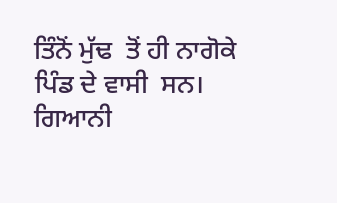ਤਿੰਨੋਂ ਮੁੱਢ  ਤੋਂ ਹੀ ਨਾਗੋਕੇ ਪਿੰਡ ਦੇ ਵਾਸੀ  ਸਨ। ਗਿਆਨੀ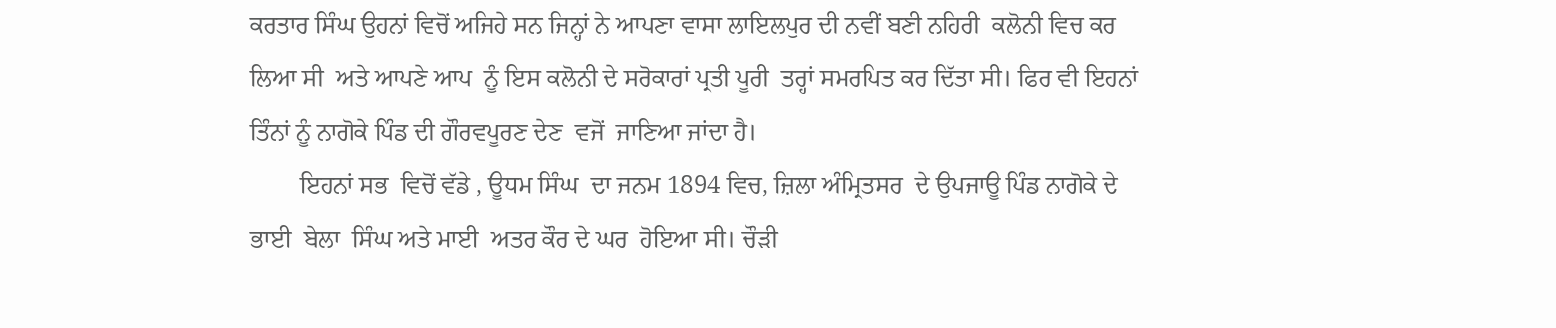ਕਰਤਾਰ ਸਿੰਘ ਉਹਨਾਂ ਵਿਚੋਂ ਅਜਿਹੇ ਸਨ ਜਿਨ੍ਹਾਂ ਨੇ ਆਪਣਾ ਵਾਸਾ ਲਾਇਲਪੁਰ ਦੀ ਨਵੀਂ ਬਣੀ ਨਹਿਰੀ  ਕਲੋਨੀ ਵਿਚ ਕਰ  ਲਿਆ ਸੀ  ਅਤੇ ਆਪਣੇ ਆਪ  ਨੂੰ ਇਸ ਕਲੋਨੀ ਦੇ ਸਰੋਕਾਰਾਂ ਪ੍ਰਤੀ ਪੂਰੀ  ਤਰ੍ਹਾਂ ਸਮਰਪਿਤ ਕਰ ਦਿੱਤਾ ਸੀ। ਫਿਰ ਵੀ ਇਹਨਾਂ ਤਿੰਨਾਂ ਨੂੰ ਨਾਗੋਕੇ ਪਿੰਡ ਦੀ ਗੌਰਵਪੂਰਣ ਦੇਣ  ਵਜੋਂ  ਜਾਣਿਆ ਜਾਂਦਾ ਹੈ।
        ਇਹਨਾਂ ਸਭ  ਵਿਚੋਂ ਵੱਡੇ , ਊਧਮ ਸਿੰਘ  ਦਾ ਜਨਮ 1894 ਵਿਚ, ਜ਼ਿਲਾ ਅੰਮ੍ਰਿਤਸਰ  ਦੇ ਉਪਜਾਊ ਪਿੰਡ ਨਾਗੋਕੇ ਦੇ ਭਾਈ  ਬੇਲਾ  ਸਿੰਘ ਅਤੇ ਮਾਈ  ਅਤਰ ਕੌਰ ਦੇ ਘਰ  ਹੋਇਆ ਸੀ। ਚੌੜੀ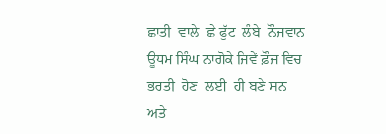ਛਾਤੀ  ਵਾਲੇ  ਛੇ ਫੁੱਟ  ਲੰਬੇ  ਨੌਜਵਾਨ ਊਧਮ ਸਿੰਘ ਨਾਗੋਕੇ ਜਿਵੇਂ ਫ਼ੌਜ ਵਿਚ ਭਰਤੀ  ਹੋਣ  ਲਈ  ਹੀ ਬਣੇ ਸਨ ਅਤੇ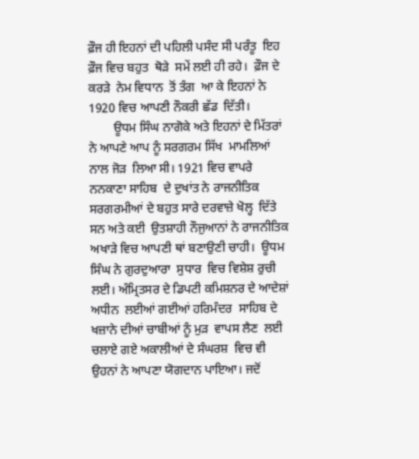ਫ਼ੌਜ ਹੀ ਇਹਨਾਂ ਦੀ ਪਹਿਲੀ ਪਸੰਦ ਸੀ ਪਰੰਤੂ  ਇਹ ਫ਼ੌਜ ਵਿਚ ਬਹੁਤ  ਥੋੜੇ  ਸਮੇਂ ਲਈ ਹੀ ਰਹੇ।  ਫ਼ੌਜ ਦੇ ਕਰੜੇ  ਨੇਮ ਵਿਧਾਨ  ਤੋਂ ਤੰਗ  ਆ ਕੇ ਇਹਨਾਂ ਨੇ 1920 ਵਿਚ ਆਪਣੀ ਨੌਕਰੀ ਛੱਡ  ਦਿੱਤੀ।
        ਊਧਮ ਸਿੰਘ ਨਾਗੋਕੇ ਅਤੇ ਇਹਨਾਂ ਦੇ ਮਿੱਤਰਾਂ ਨੇ ਆਪਣੇ ਆਪ ਨੂੰ ਸਰਗਰਮ ਸਿੱਖ  ਮਾਮਲਿਆਂ ਨਾਲ ਜੋੜ  ਲਿਆ ਸੀ। 1921 ਵਿਚ ਵਾਪਰੇ ਨਨਕਾਣਾ ਸਾਹਿਬ  ਦੇ ਦੁਖਾਂਤ ਨੇ ਰਾਜਨੀਤਿਕ ਸਰਗਰਮੀਆਂ ਦੇ ਬਹੁਤ ਸਾਰੇ ਦਰਵਾਜ਼ੇ ਖੋਲ੍ਹ  ਦਿੱਤੇ  ਸਨ ਅਤੇ ਕਈ  ਉਤਸ਼ਾਹੀ ਨੌਜੁਆਨਾਂ ਨੇ ਰਾਜਨੀਤਿਕ ਅਖਾੜੇ ਵਿਚ ਆਪਣੀ ਥਾਂ ਬਣਾਉਣੀ ਚਾਹੀ।  ਊਧਮ ਸਿੰਘ ਨੇ ਗੁਰਦੁਆਰਾ  ਸੁਧਾਰ  ਵਿਚ ਵਿਸ਼ੇਸ਼ ਰੁਚੀ ਲਈ। ਅੰਮ੍ਰਿਤਸਰ ਦੇ ਡਿਪਟੀ ਕਮਿਸ਼ਨਰ ਦੇ ਆਦੇਸ਼ਾਂ ਅਧੀਨ  ਲਈਆਂ ਗਈਆਂ ਹਰਿਮੰਦਰ  ਸਾਹਿਬ ਦੇ ਖਜ਼ਾਨੇ ਦੀਆਂ ਚਾਬੀਆਂ ਨੂੰ ਮੁੜ  ਵਾਪਸ ਲੈਣ  ਲਈ ਚਲਾਏ ਗਏ ਅਕਾਲੀਆਂ ਦੇ ਸੰਘਰਸ਼  ਵਿਚ ਵੀ ਉਹਨਾਂ ਨੇ ਆਪਣਾ ਯੋਗਦਾਨ ਪਾਇਆ। ਜਦੋਂ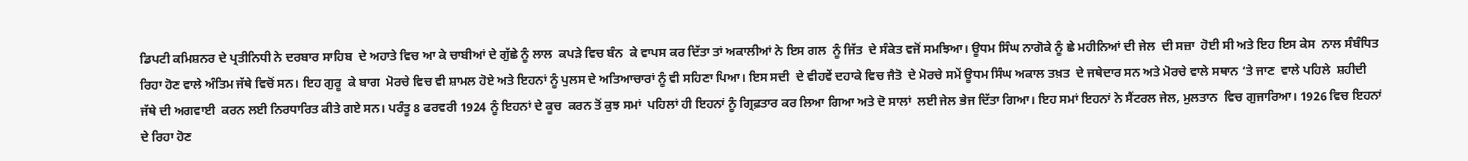ਡਿਪਟੀ ਕਮਿਸ਼ਨਰ ਦੇ ਪ੍ਰਤੀਨਿਧੀ ਨੇ ਦਰਬਾਰ ਸਾਹਿਬ  ਦੇ ਅਹਾਤੇ ਵਿਚ ਆ ਕੇ ਚਾਬੀਆਂ ਦੇ ਗੁੱਛੇ ਨੂੰ ਲਾਲ  ਕਪੜੇ ਵਿਚ ਬੰਨ  ਕੇ ਵਾਪਸ ਕਰ ਦਿੱਤਾ ਤਾਂ ਅਕਾਲੀਆਂ ਨੇ ਇਸ ਗਲ  ਨੂੰ ਜਿੱਤ  ਦੇ ਸੰਕੇਤ ਵਜੋਂ ਸਮਝਿਆ। ਊਧਮ ਸਿੰਘ ਨਾਗੋਕੇ ਨੂੰ ਛੇ ਮਹੀਨਿਆਂ ਦੀ ਜੇਲ  ਦੀ ਸਜ਼ਾ  ਹੋਈ ਸੀ ਅਤੇ ਇਹ ਇਸ ਕੇਸ  ਨਾਲ ਸੰਬੰਧਿਤ ਰਿਹਾ ਹੋਣ ਵਾਲੇ ਅੰਤਿਮ ਜੱਥੇ ਵਿਚੋਂ ਸਨ। ਇਹ ਗੁਰੂ  ਕੇ ਬਾਗ  ਮੋਰਚੇ ਵਿਚ ਵੀ ਸ਼ਾਮਲ ਹੋਏ ਅਤੇ ਇਹਨਾਂ ਨੂੰ ਪੁਲਸ ਦੇ ਅਤਿਆਚਾਰਾਂ ਨੂੰ ਵੀ ਸਹਿਣਾ ਪਿਆ। ਇਸ ਸਦੀ  ਦੇ ਵੀਹਵੇਂ ਦਹਾਕੇ ਵਿਚ ਜੈਤੋ  ਦੇ ਮੋਰਚੇ ਸਮੇਂ ਊਧਮ ਸਿੰਘ ਅਕਾਲ ਤਖ਼ਤ  ਦੇ ਜਥੇਦਾਰ ਸਨ ਅਤੇ ਮੋਰਚੇ ਵਾਲੇ ਸਥਾਨ ‘ਤੇ ਜਾਣ  ਵਾਲੇ ਪਹਿਲੇ  ਸ਼ਹੀਦੀ  ਜੱਥੇ ਦੀ ਅਗਵਾਈ  ਕਰਨ ਲਈ ਨਿਰਧਾਰਿਤ ਕੀਤੇ ਗਏ ਸਨ। ਪਰੰਤੂ 8 ਫਰਵਰੀ 1924 ਨੂੰ ਇਹਨਾਂ ਦੇ ਕੂਚ  ਕਰਨ ਤੋਂ ਕੁਝ ਸਮਾਂ  ਪਹਿਲਾਂ ਹੀ ਇਹਨਾਂ ਨੂੰ ਗ੍ਰਿਫ਼ਤਾਰ ਕਰ ਲਿਆ ਗਿਆ ਅਤੇ ਦੋ ਸਾਲਾਂ  ਲਈ ਜੇਲ ਭੇਜ ਦਿੱਤਾ ਗਿਆ। ਇਹ ਸਮਾਂ ਇਹਨਾਂ ਨੇ ਸੈਂਟਰਲ ਜੇਲ, ਮੁਲਤਾਨ  ਵਿਚ ਗੁਜਾਰਿਆ। 1926 ਵਿਚ ਇਹਨਾਂ ਦੇ ਰਿਹਾ ਹੋਣ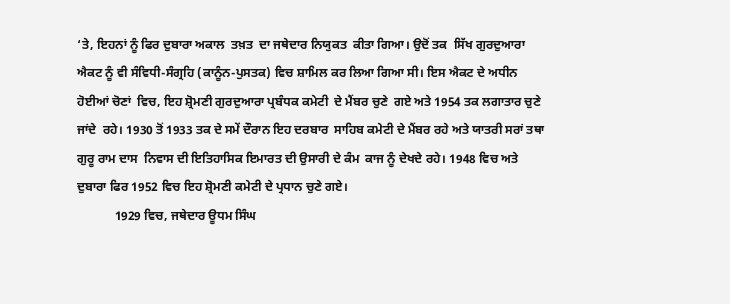‘ਤੇ, ਇਹਨਾਂ ਨੂੰ ਫਿਰ ਦੁਬਾਰਾ ਅਕਾਲ  ਤਖ਼ਤ  ਦਾ ਜਥੇਦਾਰ ਨਿਯੁਕਤ  ਕੀਤਾ ਗਿਆ। ਉਦੋਂ ਤਕ  ਸਿੱਖ ਗੁਰਦੁਆਰਾ ਐਕਟ ਨੂੰ ਵੀ ਸੰਵਿਧੀ-ਸੰਗ੍ਰਹਿ (ਕਾਨੂੰਨ-ਪੁਸਤਕ) ਵਿਚ ਸ਼ਾਮਿਲ ਕਰ ਲਿਆ ਗਿਆ ਸੀ। ਇਸ ਐਕਟ ਦੇ ਅਧੀਨ ਹੋਈਆਂ ਚੋਣਾਂ  ਵਿਚ, ਇਹ ਸ਼੍ਰੋਮਣੀ ਗੁਰਦੁਆਰਾ ਪ੍ਰਬੰਧਕ ਕਮੇਟੀ  ਦੇ ਮੈਂਬਰ ਚੁਣੇ  ਗਏ ਅਤੇ 1954 ਤਕ ਲਗਾਤਾਰ ਚੁਣੇ ਜਾਂਦੇ  ਰਹੇ। 1930 ਤੋਂ 1933 ਤਕ ਦੇ ਸਮੇਂ ਦੌਰਾਨ ਇਹ ਦਰਬਾਰ  ਸਾਹਿਬ ਕਮੇਟੀ ਦੇ ਮੈਂਬਰ ਰਹੇ ਅਤੇ ਯਾਤਰੀ ਸਰਾਂ ਤਥਾ ਗੁਰੂ ਰਾਮ ਦਾਸ  ਨਿਵਾਸ ਦੀ ਇਤਿਹਾਸਿਕ ਇਮਾਰਤ ਦੀ ਉਸਾਰੀ ਦੇ ਕੰਮ  ਕਾਜ ਨੂੰ ਦੇਖਦੇ ਰਹੇ। 1948 ਵਿਚ ਅਤੇ ਦੁਬਾਰਾ ਫਿਰ 1952 ਵਿਚ ਇਹ ਸ਼੍ਰੋਮਣੀ ਕਮੇਟੀ ਦੇ ਪ੍ਰਧਾਨ ਚੁਣੇ ਗਏ।
            1929 ਵਿਚ, ਜਥੇਦਾਰ ਊਧਮ ਸਿੰਘ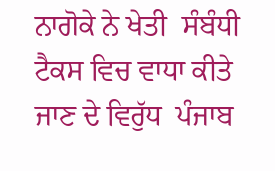ਨਾਗੋਕੇ ਨੇ ਖੇਤੀ  ਸੰਬੰਧੀ ਟੈਕਸ ਵਿਚ ਵਾਧਾ ਕੀਤੇ ਜਾਣ ਦੇ ਵਿਰੁੱਧ  ਪੰਜਾਬ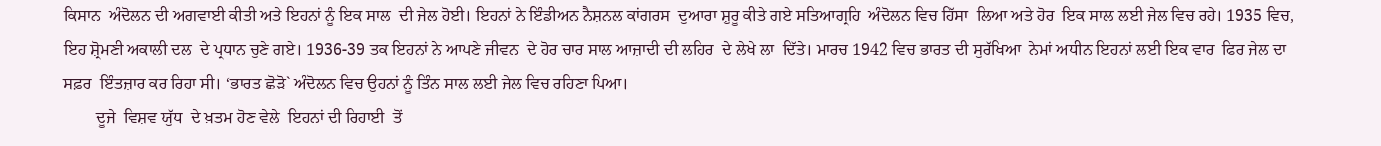ਕਿਸਾਨ  ਅੰਦੋਲਨ ਦੀ ਅਗਵਾਈ ਕੀਤੀ ਅਤੇ ਇਹਨਾਂ ਨੂੰ ਇਕ ਸਾਲ  ਦੀ ਜੇਲ ਹੋਈ। ਇਹਨਾਂ ਨੇ ਇੰਡੀਅਨ ਨੈਸ਼ਨਲ ਕਾਂਗਰਸ  ਦੁਆਰਾ ਸ਼ੁਰੂ ਕੀਤੇ ਗਏ ਸਤਿਆਗ੍ਰਹਿ  ਅੰਦੋਲਨ ਵਿਚ ਹਿੱਸਾ  ਲਿਆ ਅਤੇ ਹੋਰ  ਇਕ ਸਾਲ ਲਈ ਜੇਲ ਵਿਚ ਰਹੇ। 1935 ਵਿਚ, ਇਹ ਸ਼੍ਰੋਮਣੀ ਅਕਾਲੀ ਦਲ  ਦੇ ਪ੍ਰਧਾਨ ਚੁਣੇ ਗਏ। 1936-39 ਤਕ ਇਹਨਾਂ ਨੇ ਆਪਣੇ ਜੀਵਨ  ਦੇ ਹੋਰ ਚਾਰ ਸਾਲ ਆਜ਼ਾਦੀ ਦੀ ਲਹਿਰ  ਦੇ ਲੇਖੇ ਲਾ  ਦਿੱਤੇ। ਮਾਰਚ 1942 ਵਿਚ ਭਾਰਤ ਦੀ ਸੁਰੱਖਿਆ  ਨੇਮਾਂ ਅਧੀਨ ਇਹਨਾਂ ਲਈ ਇਕ ਵਾਰ  ਫਿਰ ਜੇਲ ਦਾ ਸਫ਼ਰ  ਇੰਤਜ਼ਾਰ ਕਰ ਰਿਹਾ ਸੀ। ‘ਭਾਰਤ ਛੋੜੋ` ਅੰਦੋਲਨ ਵਿਚ ਉਹਨਾਂ ਨੂੰ ਤਿੰਨ ਸਾਲ ਲਈ ਜੇਲ ਵਿਚ ਰਹਿਣਾ ਪਿਆ।
        ਦੂਜੇ  ਵਿਸ਼ਵ ਯੁੱਧ  ਦੇ ਖ਼ਤਮ ਹੋਣ ਵੇਲੇ  ਇਹਨਾਂ ਦੀ ਰਿਹਾਈ  ਤੋਂ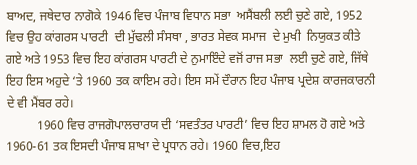ਬਾਅਦ, ਜਥੇਦਾਰ ਨਾਗੋਕੇ 1946 ਵਿਚ ਪੰਜਾਬ ਵਿਧਾਨ ਸਭਾ  ਅਸੈਂਬਲੀ ਲਈ ਚੁਣੇ ਗਏ, 1952 ਵਿਚ ਉਹ ਕਾਂਗਰਸ ਪਾਰਟੀ  ਦੀ ਮੁੱਢਲੀ ਸੰਸਥਾ , ਭਾਰਤ ਸੇਵਕ ਸਮਾਜ  ਦੇ ਮੁਖੀ  ਨਿਯੁਕਤ ਕੀਤੇ ਗਏ ਅਤੇ 1953 ਵਿਚ ਇਹ ਕਾਂਗਰਸ ਪਾਰਟੀ ਦੇ ਨੁਮਾਇੰਦੇ ਵਜੋਂ ਰਾਜ ਸਭਾ  ਲਈ ਚੁਣੇ ਗਏ, ਜਿੱਥੇ ਇਹ ਇਸ ਅਹੁਦੇ ‘ਤੇ 1960 ਤਕ ਕਾਇਮ ਰਹੇ। ਇਸ ਸਮੇਂ ਦੌਰਾਨ ਇਹ ਪੰਜਾਬ ਪ੍ਰਦੇਸ਼ ਕਾਰਜਕਾਰਨੀ ਦੇ ਵੀ ਮੈਂਬਰ ਰਹੇ।
          1960 ਵਿਚ ਰਾਜਗੋਪਾਲਚਾਰਯ ਦੀ ‘ਸਵਤੰਤਰ ਪਾਰਟੀ’ ਵਿਚ ਇਹ ਸ਼ਾਮਲ ਹੋ ਗਏ ਅਤੇ 1960-61 ਤਕ ਇਸਦੀ ਪੰਜਾਬ ਸ਼ਾਖਾ ਦੇ ਪ੍ਰਧਾਨ ਰਹੇ। 1960 ਵਿਚ,ਇਹ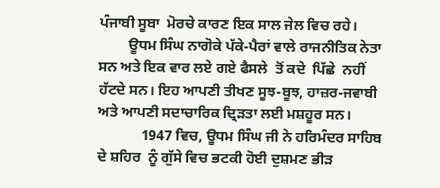ਪੰਜਾਬੀ ਸੂਬਾ  ਮੋਰਚੇ ਕਾਰਣ ਇਕ ਸਾਲ ਜੇਲ ਵਿਚ ਰਹੇ।
        ਊਧਮ ਸਿੰਘ ਨਾਗੋਕੇ ਪੱਕੇ-ਪੈਰਾਂ ਵਾਲੇ ਰਾਜਨੀਤਿਕ ਨੇਤਾ ਸਨ ਅਤੇ ਇਕ ਵਾਰ ਲਏ ਗਏ ਫੈਸਲੇ  ਤੋਂ ਕਦੇ  ਪਿੱਛੇ  ਨਹੀਂ  ਹੱਟਦੇ ਸਨ। ਇਹ ਆਪਣੀ ਤੀਖਣ ਸੂਝ-ਬੂਝ, ਹਾਜ਼ਰ-ਜਵਾਬੀ ਅਤੇ ਆਪਣੀ ਸਦਾਚਾਰਿਕ ਦ੍ਰਿੜਤਾ ਲਈ ਮਸ਼ਹੂਰ ਸਨ।
            1947 ਵਿਚ, ਊਧਮ ਸਿੰਘ ਜੀ ਨੇ ਹਰਿਮੰਦਰ ਸਾਹਿਬ ਦੇ ਸ਼ਹਿਰ  ਨੂੰ ਗੁੱਸੇ ਵਿਚ ਭਟਕੀ ਹੋਈ ਦੁਸ਼ਮਣ ਭੀੜ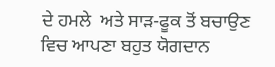ਦੇ ਹਮਲੇ  ਅਤੇ ਸਾੜ-ਫੂਕ ਤੋਂ ਬਚਾਉਣ ਵਿਚ ਆਪਣਾ ਬਹੁਤ ਯੋਗਦਾਨ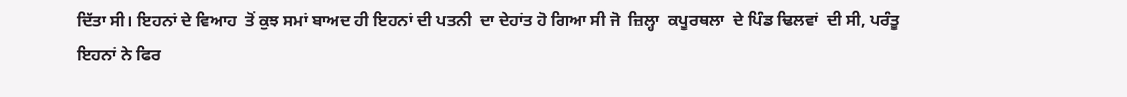ਦਿੱਤਾ ਸੀ। ਇਹਨਾਂ ਦੇ ਵਿਆਹ  ਤੋਂ ਕੁਝ ਸਮਾਂ ਬਾਅਦ ਹੀ ਇਹਨਾਂ ਦੀ ਪਤਨੀ  ਦਾ ਦੇਹਾਂਤ ਹੋ ਗਿਆ ਸੀ ਜੋ  ਜ਼ਿਲ੍ਹਾ  ਕਪੂਰਥਲਾ  ਦੇ ਪਿੰਡ ਢਿਲਵਾਂ  ਦੀ ਸੀ, ਪਰੰਤੂ ਇਹਨਾਂ ਨੇ ਫਿਰ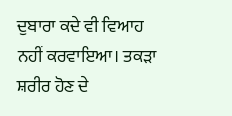ਦੁਬਾਰਾ ਕਦੇ ਵੀ ਵਿਆਹ ਨਹੀਂ ਕਰਵਾਇਆ। ਤਕੜਾ ਸ਼ਰੀਰ ਹੋਣ ਦੇ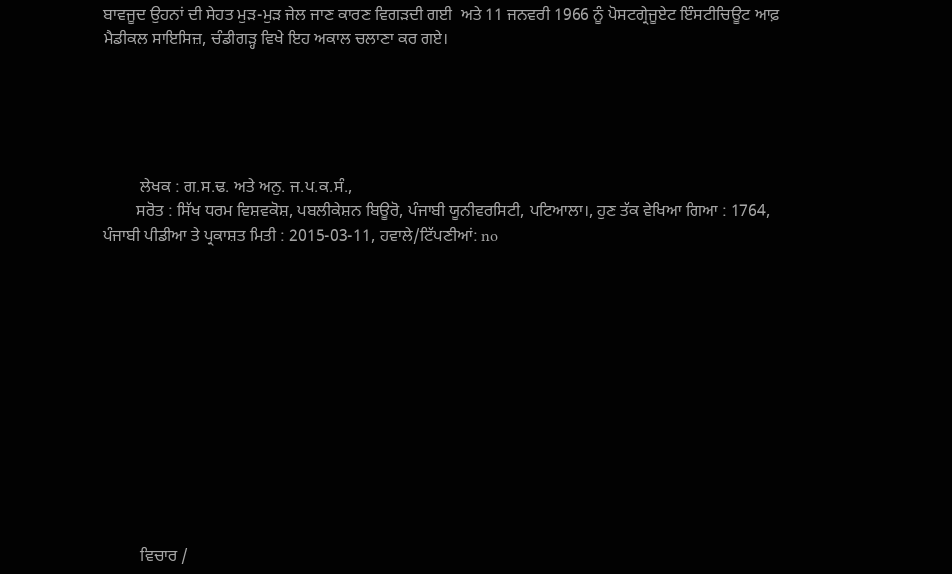ਬਾਵਜੂਦ ਉਹਨਾਂ ਦੀ ਸੇਹਤ ਮੁੜ-ਮੁੜ ਜੇਲ ਜਾਣ ਕਾਰਣ ਵਿਗੜਦੀ ਗਈ  ਅਤੇ 11 ਜਨਵਰੀ 1966 ਨੂੰ ਪੋਸਟਗ੍ਰੇਜੂਏਟ ਇੰਸਟੀਚਿਊਟ ਆਫ਼ ਮੈਡੀਕਲ ਸਾਇਸਿਜ਼, ਚੰਡੀਗੜ੍ਹ ਵਿਖੇ ਇਹ ਅਕਾਲ ਚਲਾਣਾ ਕਰ ਗਏ।





         ਲੇਖਕ : ਗ.ਸ.ਢ. ਅਤੇ ਅਨੁ. ਜ.ਪ.ਕ.ਸੰ.,
        ਸਰੋਤ : ਸਿੱਖ ਧਰਮ ਵਿਸ਼ਵਕੋਸ਼, ਪਬਲੀਕੇਸ਼ਨ ਬਿਊਰੋ, ਪੰਜਾਬੀ ਯੂਨੀਵਰਸਿਟੀ, ਪਟਿਆਲਾ।, ਹੁਣ ਤੱਕ ਵੇਖਿਆ ਗਿਆ : 1764, ਪੰਜਾਬੀ ਪੀਡੀਆ ਤੇ ਪ੍ਰਕਾਸ਼ਤ ਮਿਤੀ : 2015-03-11, ਹਵਾਲੇ/ਟਿੱਪਣੀਆਂ: no












         ਵਿਚਾਰ /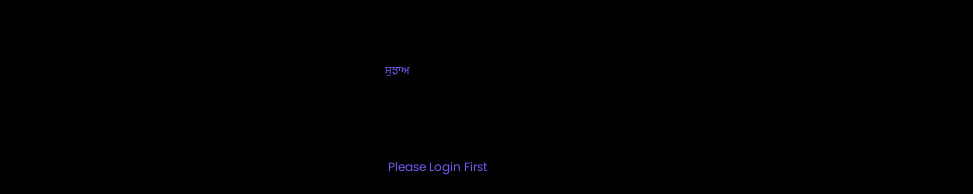ਸੁਝਾਅ



 Please Login First